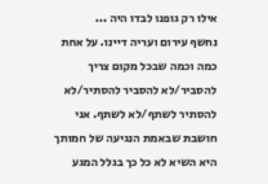אילו רק גופנו לבדו היה ...
נחשף עירום ועריה דיינו. על אחת כמה וכמה שבכל מקום צריך להסביר/לא להסביר להסתיר/לא להסתיר לשתף/לא לשתף. אני חושבת שבאמת הנגיעה של חמותך היא השיא לא כל כך בגלל המגע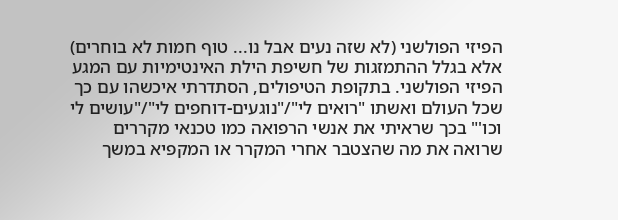הפיזי הפולשני (לא שזה נעים אבל נו... טוף חמות לא בוחרים) אלא בגלל ההתמזגות של חשיפת הילת האינטימיות עם המגע הפיזי הפולשני. בתקופת הטיפולים, הסתדרתי איכשהו עם כך שכל העולם ואשתו "רואים לי"/"נוגעים-דוחפים לי"/"עושים לי וכו'" בכך שראיתי את אנשי הרפואה כמו טכנאי מקררים שרואה את מה שהצטבר אחרי המקרר או המקפיא במשך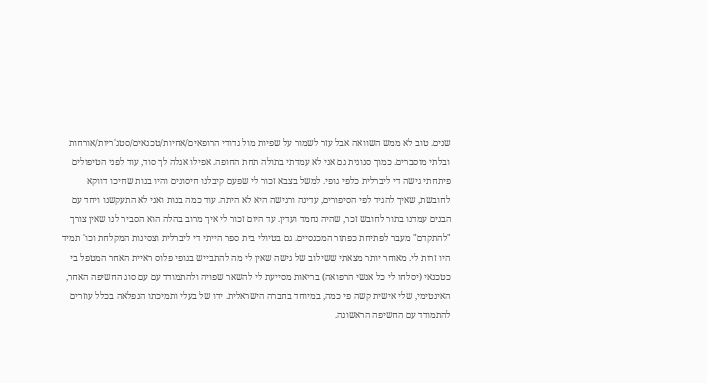שנים. טוב לא ממש השוואה אבל עזר לשמור על שפיות מול גדודי הרופאים/אחיות/טכנאים/סטג'ריות/אורחות ובלתי מוסברים. כמוך סנונית גם אני לא עמדתי בתולה תחת החופה. אפילו אגלה לך סוד, עוד לפני הטיפולים פיתחתי גישה די ליברלית כלפי גופי. למשל בצבא זכור לי שפעם קיבלנו חיסונים והיו בנות שחיכו דווקא לחובשת, שאיך להגיד לפי הסיפורים, עדינה ורגישה היא לא היתה. עוד כמה בנות ואני לא התעקשנו ויחד עם הבנים עמדנו בתור לחובש זכר, שהיה נחמד ועדין. עד היום זכור לי איך מרוב בהלה הוא הסביר לנו שאין צורך "להתקדם" מעבר לפתיחת כפתור המכנסיים. גם בטיולי בית ספר הייתי די ליברלית וצסינות המקלחת וכו' תמיד היו זרות לי. מאוחר יותר מצאתי ששילוב של גישה שאין לי מה להתבייש בגופי פלוס ראיית האחר המטפל בי כטכנאי (יסלחו לי כל אנשי הרפואה) בריאות מסייעת לי להשאר שפויה ולהתמודד עם עם סוג החשיפה האחר, האינטימי, שלי אישית קשה פי כמה, במיוחד בחברה הישראלית. ידו של בעלי ותמיכתו הנפלאה בכלל עוזרים להתמודד עם החשיפה הראשונה.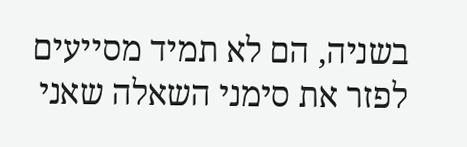בשניה, הם לא תמיד מסייעים לפזר את סימני השאלה שאני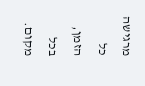מרגישה כל הזמן, בכל מקום.